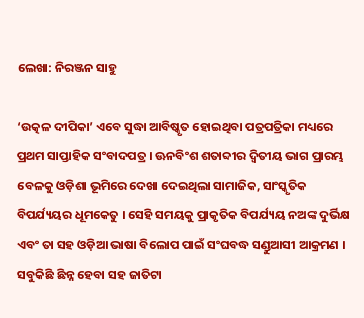ଲେଖା: ନିରଞ୍ଜନ ସାହୁ

‘ଉତ୍କଳ ଦୀପିକା’ ଏବେ ସୁଦ୍ଧା ଆବିଷ୍କୃତ ହୋଇଥିବା ପତ୍ରପତ୍ରିକା ମଧ୍ୟରେ ପ୍ରଥମ ସାପ୍ତାହିକ ସଂବାଦପତ୍ର । ଊନବିଂଶ ଶତାବ୍ଦୀର ଦ୍ଵିତୀୟ ଭାଗ ପ୍ରାରମ୍ଭ ବେଳକୁ ଓଡ଼ିଶା ଭୂମିରେ ଦେଖା ଦେଇଥିଲା ସାମାଜିକ, ସାଂସ୍କୃତିକ ବିପର୍ଯ୍ୟୟର ଧୂମକେତୁ । ସେହି ସମୟକୁ ପ୍ରାକୃତିକ ବିପର୍ଯ୍ୟୟ ନଅଙ୍କ ଦୁର୍ଭିକ୍ଷ ଏବଂ ତା ସହ ଓଡ଼ିଆ ଭାଷା ବିଲୋପ ପାଇଁ ସଂଘବଦ୍ଧ ସଣ୍ଡୁଆସୀ ଆକ୍ରମଣ । ସବୁକିଛି ଛିନ୍ନ ହେବା ସହ ଜାତିଟା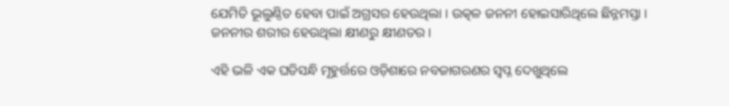ଯେମିତି ଭୂଲୁଣ୍ଠିତ ହେବା ପାଇଁ ଅଗ୍ରସର ହେଉଥିଲା । ଉତ୍କଳ ଜନନୀ ହୋଇସାରିଥିଲେ ଛିନ୍ନମସ୍ତା । ଜନନୀର ଶରୀର ହେଉଥିଲା କ୍ଷୀଣରୁ କ୍ଷୀଣତର ।

ଏହି ଭଳି ଏକ ଘଡିସନ୍ଧି ମୂହୁର୍ତ୍ତରେ ଓଡ଼ିଶାରେ ନବଜାଗରଣର ସ୍ଵପ୍ନ ଦେଖୁଥିଲେ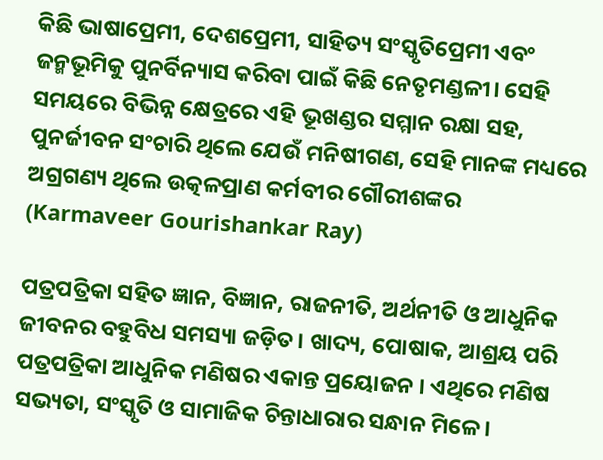କିଛି ଭାଷାପ୍ରେମୀ, ଦେଶପ୍ରେମୀ, ସାହିତ୍ୟ ସଂସ୍କୃତିପ୍ରେମୀ ଏବଂ ଜନ୍ମଭୂମିକୁ ପୁନର୍ବିନ୍ୟାସ କରିବା ପାଇଁ କିଛି ନେତୃମଣ୍ଡଳୀ। ସେହି ସମୟରେ ବିଭିନ୍ନ କ୍ଷେତ୍ରରେ ଏହି ଭୂଖଣ୍ଡର ସମ୍ମାନ ରକ୍ଷା ସହ, ପୁନର୍ଜୀବନ ସଂଚାରି ଥିଲେ ଯେଉଁ ମନିଷୀଗଣ, ସେହି ମାନଙ୍କ ମଧ୍ୟରେ ଅଗ୍ରଗଣ୍ୟ ଥିଲେ ଉତ୍କଳପ୍ରାଣ କର୍ମବୀର ଗୌରୀଶଙ୍କର (Karmaveer Gourishankar Ray)

ପତ୍ରପତ୍ରିକା ସହିତ ଜ୍ଞାନ, ବିଜ୍ଞାନ, ରାଜନୀତି, ଅର୍ଥନୀତି ଓ ଆଧୁନିକ ଜୀବନର ବହୁବିଧ ସମସ୍ୟା ଜଡ଼ିତ। ଖାଦ୍ୟ, ପୋଷାକ, ଆଶ୍ରୟ ପରି ପତ୍ରପତ୍ରିକା ଆଧୁନିକ ମଣିଷର ଏକାନ୍ତ ପ୍ରୟୋଜନ । ଏଥିରେ ମଣିଷ ସଭ୍ୟତା, ସଂସ୍କୃତି ଓ ସାମାଜିକ ଚିନ୍ତାଧାରାର ସନ୍ଧାନ ମିଳେ ।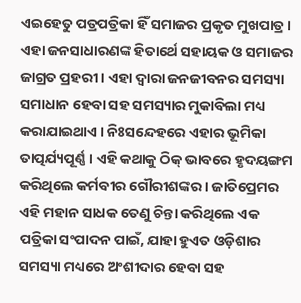ଏଇହେତୁ ପତ୍ରପତ୍ରିକା ହିଁ ସମାଜର ପ୍ରକୃତ ମୁଖପାତ୍ର । ଏହା ଜନସାଧାରଣଙ୍କ ହିତାର୍ଥେ ସହାୟକ ଓ ସମାଜର ଜାଗ୍ରତ ପ୍ରହରୀ । ଏହା ଦ୍ବାରା ଜନଜୀବନର ସମସ୍ୟା ସମାଧାନ ହେବା ସହ ସମସ୍ୟାର ମୁକାବିଲା ମଧ୍ୟ କରାଯାଇଥାଏ । ନିଃସନ୍ଦେହରେ ଏହାର ଭୂମିକା ତାତ୍ପର୍ଯ୍ୟପୂର୍ଣ୍ଣ । ଏହି କଥାକୁ ଠିକ୍ ଭାବରେ ହୃଦୟଙ୍ଗମ କରିଥିଲେ କର୍ମବୀର ଗୌରୀଶଙ୍କର । ଜାତିପ୍ରେମର ଏହି ମହାନ ସାଧକ ତେଣୁ ଚିନ୍ତା କରିଥିଲେ ଏକ ପତ୍ରିକା ସଂପାଦନ ପାଇଁ, ଯାହା ହୁଏତ ଓଡ଼ିଶାର ସମସ୍ୟା ମଧ୍ୟରେ ଅଂଶୀଦାର ହେବା ସହ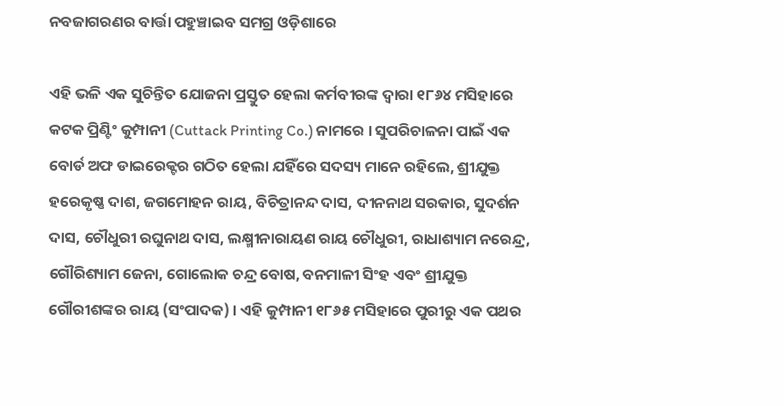ନବଜାଗରଣର ବାର୍ତ୍ତା ପହୁଞ୍ଚାଇବ ସମଗ୍ର ଓଡ଼ିଶାରେ

ଏହି ଭଳି ଏକ ସୁଚିନ୍ତିତ ଯୋଜନା ପ୍ରସ୍ତୁତ ହେଲା କର୍ମବୀରଙ୍କ ଦ୍ଵାରା ୧୮୬୪ ମସିହାରେ କଟକ ପ୍ରିଣ୍ଟିଂ କୁମ୍ପାନୀ (Cuttack Printing Co.) ନାମରେ । ସୁପରିଚାଳନା ପାଇଁ ଏକ ବୋର୍ଡ ଅଫ ଡାଇରେକ୍ଟର ଗଠିତ ହେଲା ଯହିଁରେ ସଦସ୍ୟ ମାନେ ରହିଲେ, ଶ୍ରୀଯୁକ୍ତ  ହରେକୃଷ୍ଣ ଦାଶ, ଜଗମୋହନ ରାୟ, ବିଚିତ୍ରାନନ୍ଦ ଦାସ, ଦୀନନାଥ ସରକାର, ସୁଦର୍ଶନ ଦାସ, ଚୌଧୁରୀ ରଘୁନାଥ ଦାସ, ଲକ୍ଷ୍ମୀନାରାୟଣ ରାୟ ଚୌଧୁରୀ, ରାଧାଶ୍ୟାମ ନରେନ୍ଦ୍ର, ଗୌରିଶ୍ୟାମ ଜେନା, ଗୋଲୋକ ଚନ୍ଦ୍ର ବୋଷ, ବନମାଳୀ ସିଂହ ଏବଂ ଶ୍ରୀଯୁକ୍ତ  ଗୌରୀଶଙ୍କର ରାୟ (ସଂପାଦକ) । ଏହି କୁମ୍ପାନୀ ୧୮୬୫ ମସିହାରେ ପୁରୀରୁ ଏକ ପଥର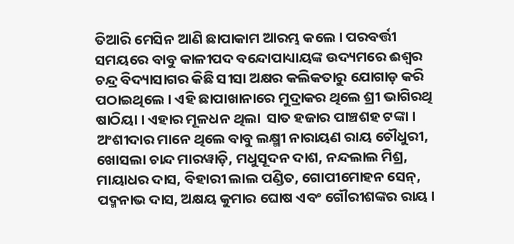ତିଆରି ମେସିନ ଆଣି ଛାପାକାମ ଆରମ୍ଭ କଲେ । ପରବର୍ତ୍ତୀ ସମୟରେ ବାବୁ କାଳୀପଦ ବନ୍ଦୋପାଧ୍ୟାୟଙ୍କ ଉଦ୍ୟମରେ ଈଶ୍ୱର ଚନ୍ଦ୍ର ବିଦ୍ୟାସାଗର କିଛି ସୀସା ଅକ୍ଷର କଲିକତାରୁ ଯୋଗାଡ଼ କରି ପଠାଇଥିଲେ । ଏହି ଛାପାଖାନାରେ ମୁଦ୍ରାକର ଥିଲେ ଶ୍ରୀ ଭାଗିରଥି ଷାଠିୟା । ଏହାର ମୂଳଧନ ଥିଲା  ସାତ ହଜାର ପାଞ୍ଚଶହ ଟଙ୍କା । ଅଂଶୀଦାର ମାନେ ଥିଲେ ବାବୁ ଲକ୍ଷ୍ମୀ ନାରାୟଣ ରାୟ ଚୌଧୁରୀ, ଖୋସଲା ଚାନ୍ଦ ମାରୱାଡ଼ି, ମଧୁସୂଦନ ଦାଶ, ନନ୍ଦଲାଲ ମିଶ୍ର, ମାୟାଧର ଦାସ, ବିହାରୀ ଲାଲ ପଣ୍ଡିତ, ଗୋପୀମୋହନ ସେନ୍, ପଦ୍ମନାଭ ଦାସ, ଅକ୍ଷୟ କୁମାର ଘୋଷ ଏବଂ ଗୌରୀଶଙ୍କର ରାୟ ।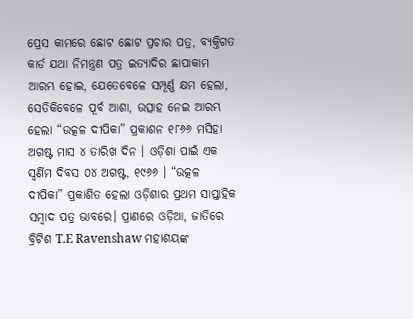ପ୍ରେସ କାମରେ ଛୋଟ ଛୋଟ ପ୍ରଚାର ପତ୍ର, ବ୍ୟକ୍ତିଗତ କାର୍ଡ ଯଥା ନିମନ୍ତ୍ରଣ ପତ୍ର ଇତ୍ୟାଦିର ଛାପାକାମ ଆରମ୍ଭ ହୋଇ, ଯେତେବେଳେ ସମ୍ପୂର୍ଣ୍ଣ କ୍ଷମ ହେଲା, ସେତିକିବେଳେ ପୂର୍ବ ଆଶା, ଉତ୍ସାହ ନେଇ ଆରମ୍ଭ ହେଲା “ଉତ୍କଳ ଦୀପିକା” ପ୍ରକାଶନ ୧୮୬୬ ମସିହା ଅଗଷ୍ଟ ମାସ ୪ ତାରିଖ ଦିନ । ଓଡ଼ିଶା ପାଇଁ ଏକ ସ୍ୱର୍ଣିମ ଦିବସ ୦୪ ଅଗଷ୍ଟ, ୧୯୬୬ । “ଉତ୍କଳ ଦୀପିକା” ପ୍ରକାଶିତ ହେଲା ଓଡ଼ିଶାର ପ୍ରଥମ ସାପ୍ତାହିକ ସମ୍ବାଦ ପତ୍ର ଭାବରେ। ପ୍ରାଣରେ ଓଡ଼ିଆ, ଜାତିରେ ବ୍ରିଟିଶ T.E Ravenshaw ମହାଶୟଙ୍କ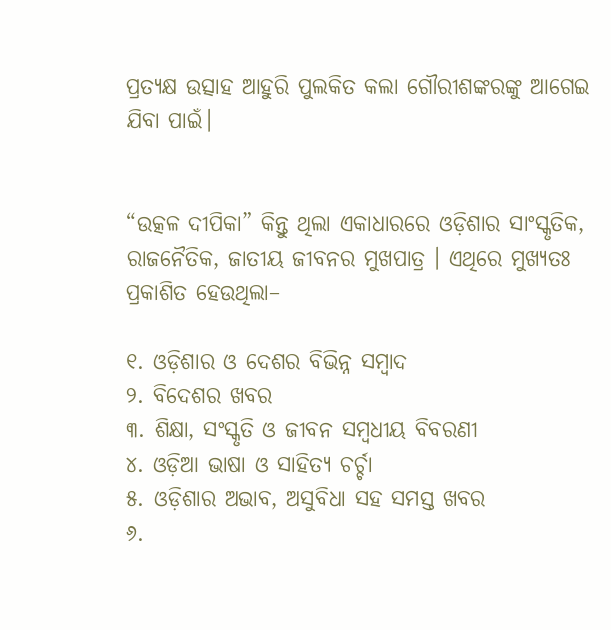ପ୍ରତ୍ୟକ୍ଷ ଉତ୍ସାହ ଆହୁରି ପୁଲକିତ କଲା ଗୌରୀଶଙ୍କରଙ୍କୁ ଆଗେଇ ଯିବା ପାଇଁ।


“ଉତ୍କଳ ଦୀପିକା” କିନ୍ତୁ ଥିଲା ଏକାଧାରରେ ଓଡ଼ିଶାର ସାଂସ୍କୃତିକ, ରାଜନୈତିକ, ଜାତୀୟ ଜୀବନର ମୁଖପାତ୍ର । ଏଥିରେ ମୁଖ୍ୟତଃ ପ୍ରକାଶିତ ହେଉଥିଲା–

୧. ଓଡ଼ିଶାର ଓ ଦେଶର ବିଭିନ୍ନ ସମ୍ବାଦ
୨. ବିଦେଶର ଖବର
୩. ଶିକ୍ଷା, ସଂସ୍କୃତି ଓ ଜୀବନ ସମ୍ବଧୀୟ ବିବରଣୀ
୪. ଓଡ଼ିଆ ଭାଷା ଓ ସାହିତ୍ୟ ଚର୍ଚ୍ଚା
୫. ଓଡ଼ିଶାର ଅଭାବ, ଅସୁବିଧା ସହ ସମସ୍ତ ଖବର
୬.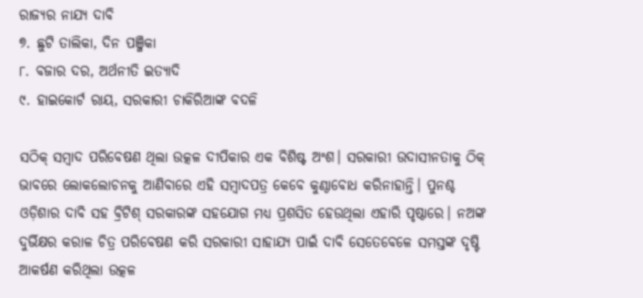ରାଜ୍ୟର ନାଯ୍ୟ ଦାବି
୭. ଛୁଟି ତାଲିକା, ଦିନ ପଞ୍ଜିକା
୮. ବଜାର ଦର, ଅର୍ଥନୀତି ଇତ୍ୟାଦି
୯. ହାଇକୋର୍ଟ ରାୟ, ସରକାରୀ ଚାକିରିଆଙ୍କ ବଦଳି

ସଠିକ୍ ସମ୍ବାଦ ପରିବେଷଣ ଥିଲା ଉତ୍କଳ ଦୀପିକାର ଏକ ବିଶିଷ୍ଟ ଅଂଶ। ସରକାରୀ ଉଦାସୀନତାକୁ ଠିକ୍ ଭାବରେ ଲୋକଲୋଚନକୁ ଆଣିବାରେ ଏହି ସମ୍ବାଦପତ୍ର କେବେ କୁଣ୍ଠାବୋଧ କରିନାହାନ୍ତି। ପୁନଶ୍ଚ ଓଡ଼ିଶାର ଦାବି ସହ ବ୍ରିଟିଶ୍ ସରକାରଙ୍କ ସହଯୋଗ ମଧ୍ୟ ପ୍ରଶସିତ ହେଉଥିଲା ଏହାରି ପୃଷ୍ଠାରେ। ନଅଙ୍କ ଦୁର୍ଭିକ୍ଷର କରାଳ ଚିତ୍ର ପରିବେଷଣ କରି ସରକାରୀ ସାହାଯ୍ୟ ପାଇଁ ଦାବି ସେତେବେଳେ ସମସ୍ତଙ୍କ ଦୃଷ୍ଟି ଆକର୍ଷଣ କରିଥିଲା ଉତ୍କଳ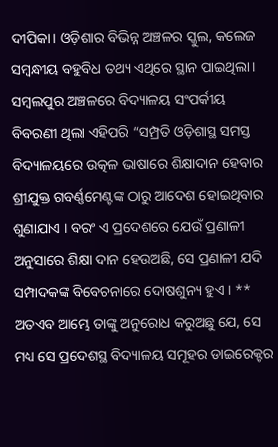ଦୀପିକା। ଓଡ଼ିଶାର ବିଭିନ୍ନ ଅଞ୍ଚଳର ସ୍କୁଲ, କଲେଜ ସମ୍ବନ୍ଧୀୟ ବହୁବିଧ ତଥ୍ୟ ଏଥିରେ ସ୍ଥାନ ପାଇଥିଲା। ସମ୍ବଲପୁର ଅଞ୍ଚଳରେ ବିଦ୍ୟାଳୟ ସଂପର୍କୀୟ ବିବରଣୀ ଥିଲା ଏହିପରି “ସମ୍ପ୍ରତି ଓଡ଼ିଶାସ୍ଥ ସମସ୍ତ ବିଦ୍ୟାଳୟରେ ଉତ୍କଳ ଭାଷାରେ ଶିକ୍ଷାଦାନ ହେବାର ଶ୍ରୀଯୁକ୍ତ ଗବର୍ଣ୍ଣମେଣ୍ଟଙ୍କ ଠାରୁ ଆଦେଶ ହୋଇଥିବାର ଶୁଣାଯାଏ । ବରଂ ଏ ପ୍ରଦେଶରେ ଯେଉଁ ପ୍ରଣାଳୀ ଅନୁସାରେ ଶିକ୍ଷା ଦାନ ହେଉଅଛି, ସେ ପ୍ରଣାଳୀ ଯଦି ସମ୍ପାଦକଙ୍କ ବିବେଚନାରେ ଦୋଷଶୁନ୍ୟ ହୁଏ । ** ଅତଏବ ଆମ୍ଭେ ତାଙ୍କୁ ଅନୁରୋଧ କରୁଅଛୁ ଯେ, ସେ ମଧ୍ୟ ସେ ପ୍ରଦେଶସ୍ଥ ବିଦ୍ୟାଳୟ ସମୂହର ଡାଇରେକ୍ଟର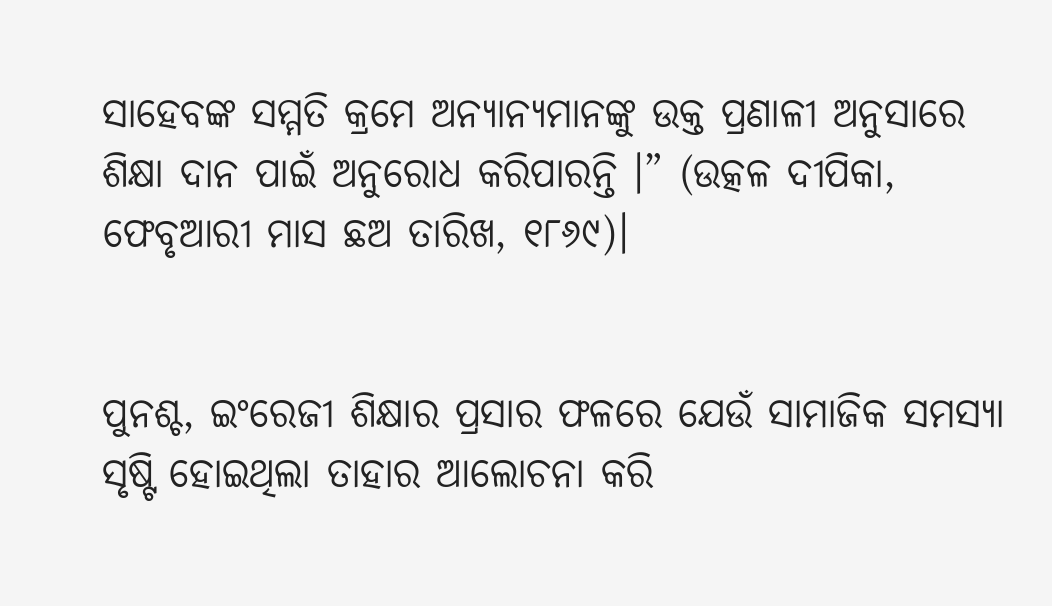ସାହେବଙ୍କ ସମ୍ମତି କ୍ରମେ ଅନ୍ୟାନ୍ୟମାନଙ୍କୁ ଉକ୍ତ ପ୍ରଣାଳୀ ଅନୁସାରେ ଶିକ୍ଷା ଦାନ ପାଇଁ ଅନୁରୋଧ କରିପାରନ୍ତି ।” (ଉତ୍କଳ ଦୀପିକା, ଫେବୃଆରୀ ମାସ ଛଅ ତାରିଖ, ୧୮୬୯)।


ପୁନଶ୍ଚ, ଇଂରେଜୀ ଶିକ୍ଷାର ପ୍ରସାର ଫଳରେ ଯେଉଁ ସାମାଜିକ ସମସ୍ୟା ସୃଷ୍ଟି ହୋଇଥିଲା ତାହାର ଆଲୋଚନା କରି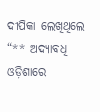ଦୀପିକା ଲେଖିଥିଲେ “** ଅଦ୍ୟାବଧି ଓଡ଼ିଶାରେ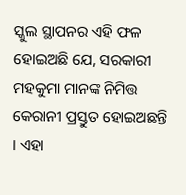ସ୍କୁଲ ସ୍ଥାପନର ଏହି ଫଳ ହୋଇଅଛି ଯେ, ସରକାରୀ ମହକୁମା ମାନଙ୍କ ନିମିତ୍ତ କେରାନୀ ପ୍ରସ୍ତୁତ ହୋଇଅଛନ୍ତି । ଏହା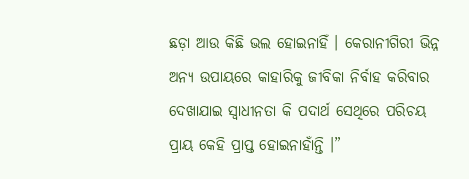ଛଡ଼ା ଆଉ କିଛି ଭଲ ହୋଇନାହିଁ । କେରାନୀଗିରୀ ଭିନ୍ନ ଅନ୍ୟ ଉପାୟରେ କାହାରିକୁ ଜୀବିକା ନିର୍ବାହ କରିବାର ଦେଖାଯାଇ ସ୍ଵାଧୀନତା କି ପଦାର୍ଥ ସେଥିରେ ପରିଚୟ ପ୍ରାୟ କେହି ପ୍ରାପ୍ତ ହୋଇନାହାଁନ୍ତି ।”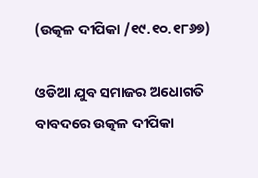(ଉତ୍କଳ ଦୀପିକା /୧୯.୧୦.୧୮୬୭)

ଓଡିଆ ଯୁବ ସମାଜର ଅଧୋଗତି ବାବଦରେ ଉତ୍କଳ ଦୀପିକା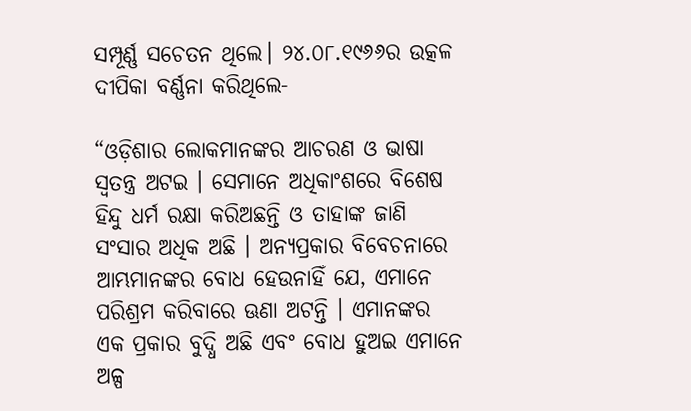ସମ୍ପୂର୍ଣ୍ଣ ସଚେତନ ଥିଲେ। ୨୪.୦୮.୧୯୬୬ର ଉତ୍କଳ ଦୀପିକା ବର୍ଣ୍ଣନା କରିଥିଲେ-

“ଓଡ଼ିଶାର ଲୋକମାନଙ୍କର ଆଚରଣ ଓ ଭାଷା ସ୍ଵତନ୍ତ୍ର ଅଟଇ । ସେମାନେ ଅଧିକାଂଶରେ ବିଶେଷ ହିନ୍ଦୁ ଧର୍ମ ରକ୍ଷା କରିଅଛନ୍ତି ଓ ତାହାଙ୍କ ଜାଣି ସଂସାର ଅଧିକ ଅଛି । ଅନ୍ୟପ୍ରକାର ବିବେଚନାରେ ଆମ୍ଭମାନଙ୍କର ବୋଧ ହେଉନାହିଁ ଯେ, ଏମାନେ ପରିଶ୍ରମ କରିବାରେ ଊଣା ଅଟନ୍ତି । ଏମାନଙ୍କର ଏକ ପ୍ରକାର ବୁଦ୍ଧି ଅଛି ଏବଂ ବୋଧ ହୁଅଇ ଏମାନେ ଅଳ୍ପ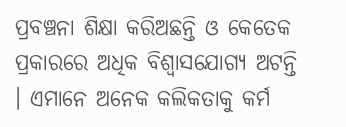ପ୍ରବଞ୍ଚନା ଶିକ୍ଷା କରିଅଛନ୍ତି ଓ କେତେକ ପ୍ରକାରରେ ଅଧିକ ବିଶ୍ଵାସଯୋଗ୍ୟ ଅଟନ୍ତି । ଏମାନେ ଅନେକ କଲିକତାକୁ କର୍ମ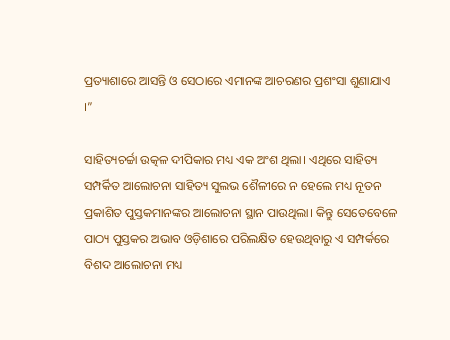ପ୍ରତ୍ୟାଶାରେ ଆସନ୍ତି ଓ ସେଠାରେ ଏମାନଙ୍କ ଆଚରଣର ପ୍ରଶଂସା ଶୁଣାଯାଏ ।”

ସାହିତ୍ୟଚର୍ଚ୍ଚା ଉତ୍କଳ ଦୀପିକାର ମଧ୍ୟ ଏକ ଅଂଶ ଥିଲା। ଏଥିରେ ସାହିତ୍ୟ ସମ୍ପର୍କିତ ଆଲୋଚନା ସାହିତ୍ୟ ସୁଲଭ ଶୈଳୀରେ ନ ହେଲେ ମଧ୍ୟ ନୂତନ ପ୍ରକାଶିତ ପୁସ୍ତକମାନଙ୍କର ଆଲୋଚନା ସ୍ଥାନ ପାଉଥିଲା। କିନ୍ତୁ ସେତେବେଳେ ପାଠ୍ୟ ପୁସ୍ତକର ଅଭାବ ଓଡ଼ିଶାରେ ପରିଲକ୍ଷିତ ହେଉଥିବାରୁ ଏ ସମ୍ପର୍କରେ ବିଶଦ ଆଲୋଚନା ମଧ୍ୟ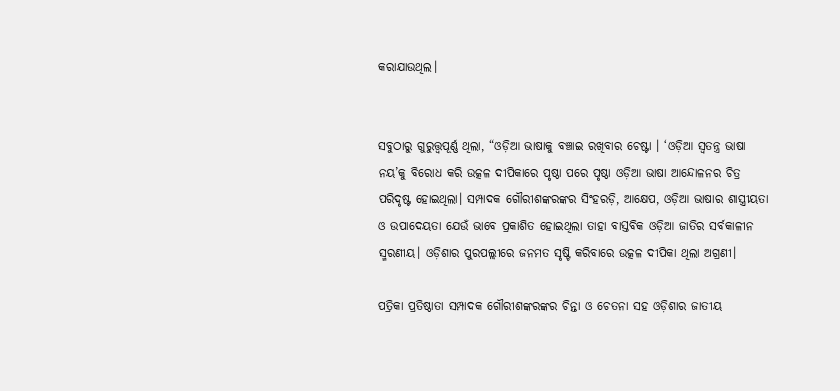କରାଯାଉଥିଲ।


ସବୁଠାରୁ ଗୁରୁତ୍ତ୍ୱପୂର୍ଣ୍ଣ ଥିଲା, “ଓଡ଼ିଆ ଭାଷାକୁ ବଞ୍ଚାଇ ରଖିବାର ଚେଷ୍ଟା । ‘ଓଡ଼ିଆ ସ୍ଵତନ୍ତ୍ର ଭାଷା ନୟ’କୁ ବିରୋଧ କରି ଉତ୍କଳ ଦୀପିକାରେ ପୃଷ୍ଠା ପରେ ପୃଷ୍ଠା ଓଡ଼ିଆ ଭାଷା ଆନ୍ଦୋଳନର ଚିତ୍ର ପରିଦୃଷ୍ଟ ହୋଇଥିଲା। ସମ୍ପାଦକ ଗୌରୀଶଙ୍କରଙ୍କର ସିଂହରଡ଼ି, ଆକ୍ଷେପ, ଓଡ଼ିଆ ଭାଷାର ଶାସ୍ତ୍ରୀୟତା ଓ ଉପାଦେୟତା ଯେଉଁ ଭାବେ ପ୍ରକାଶିତ ହୋଇଥିଲା ତାହା ବାସ୍ତବିକ ଓଡ଼ିଆ ଜାତିର ସର୍ବକାଳୀନ ସ୍ମରଣୀୟ। ଓଡ଼ିଶାର ପୁରପଲ୍ଲୀରେ ଜନମତ ସୃଷ୍ଟି କରିବାରେ ଉତ୍କଳ ଦୀପିକା ଥିଲା ଅଗ୍ରଣୀ।

ପତ୍ରିକା ପ୍ରତିଷ୍ଠାତା ସମ୍ପାଦକ ଗୌରୀଶଙ୍କରଙ୍କର ଚିନ୍ତା ଓ ଚେତନା ସହ ଓଡ଼ିଶାର ଜାତୀୟ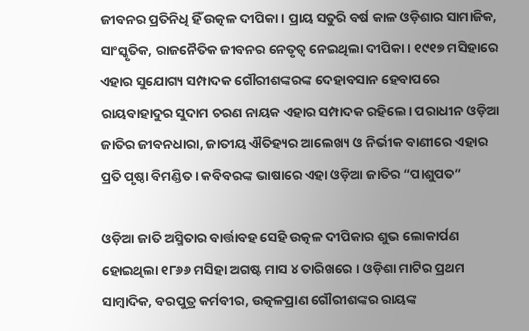ଜୀବନର ପ୍ରତିନିଧି ହିଁ ଉତ୍କଳ ଦୀପିକା। ପ୍ରାୟ ସତୁରି ବର୍ଷ କାଳ ଓଡ଼ିଶାର ସାମାଜିକ, ସାଂସ୍କୃତିକ, ରାଜନୈତିକ ଜୀବନର ନେତୃତ୍ଵ ନେଇଥିଲା ଦୀପିକା। ୧୯୧୭ ମସିହାରେ ଏହାର ସୁଯୋଗ୍ୟ ସମ୍ପାଦକ ଗୌରୀଶଙ୍କରଙ୍କ ଦେହାବସାନ ହେବାପରେ ରାୟବାହାଦୁର ସୁଦାମ ଚରଣ ନାୟକ ଏହାର ସମ୍ପାଦକ ରହିଲେ। ପରାଧୀନ ଓଡ଼ିଆ ଜାତିର ଜୀବନଧାରା, ଜାତୀୟ ଐତିହ୍ୟର ଆଲେଖ୍ୟ ଓ ନିର୍ଭୀକ ବାଣୀରେ ଏହାର ପ୍ରତି ପୃଷ୍ଠା ବିମଣ୍ଡିତ । କବିବରଙ୍କ ଭାଷାରେ ଏହା ଓଡ଼ିଆ ଜାତିର “ପାଶୁପତ”

ଓଡ଼ିଆ ଜାତି ଅସ୍ମିତାର ବାର୍ତ୍ତାବହ ସେହି ଉତ୍କଳ ଦୀପିକାର ଶୁଭ ଲୋକାର୍ପଣ ହୋଇଥିଲା ୧୮୬୬ ମସିହା ଅଗଷ୍ଟ ମାସ ୪ ତାରିଖରେ । ଓଡ଼ିଶା ମାଟିର ପ୍ରଥମ ସାମ୍ବାଦିକ, ବରପୁତ୍ର କର୍ମବୀର, ଉତ୍କଳପ୍ରାଣ ଗୌରୀଶଙ୍କର ରାୟଙ୍କ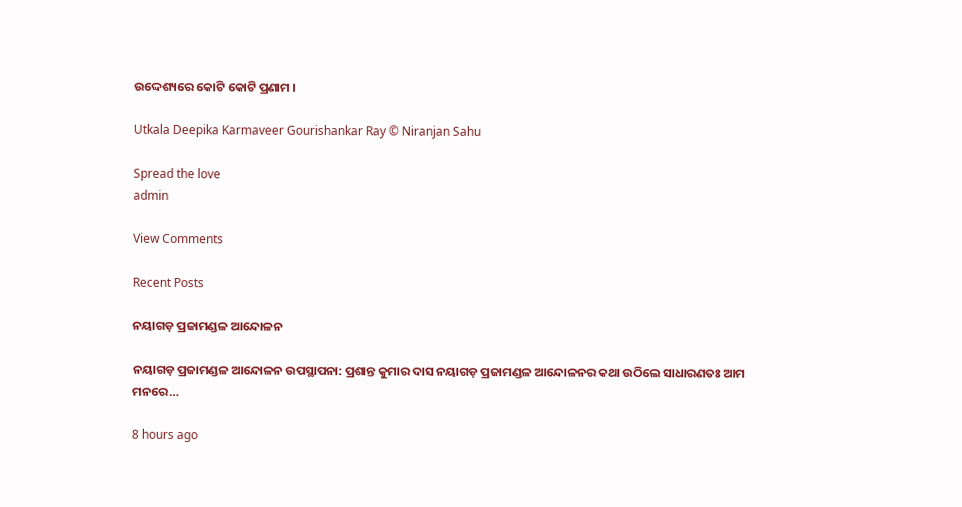ଉଦ୍ଦେଶ୍ୟରେ କୋଟି କୋଟି ପ୍ରଣାମ ।

Utkala Deepika Karmaveer Gourishankar Ray © Niranjan Sahu

Spread the love
admin

View Comments

Recent Posts

ନୟାଗଡ଼ ପ୍ରଜାମଣ୍ଡଳ ଆନ୍ଦୋଳନ

ନୟାଗଡ଼ ପ୍ରଜାମଣ୍ଡଳ ଆନ୍ଦୋଳନ ଉପସ୍ଥାପନା: ପ୍ରଶାନ୍ତ କୁମାର ଦାସ ନୟାଗଡ଼ ପ୍ରଜାମଣ୍ଡଳ ଆନ୍ଦୋଳନର କଥା ଉଠିଲେ ସାଧାରଣତଃ ଆମ ମନରେ…

8 hours ago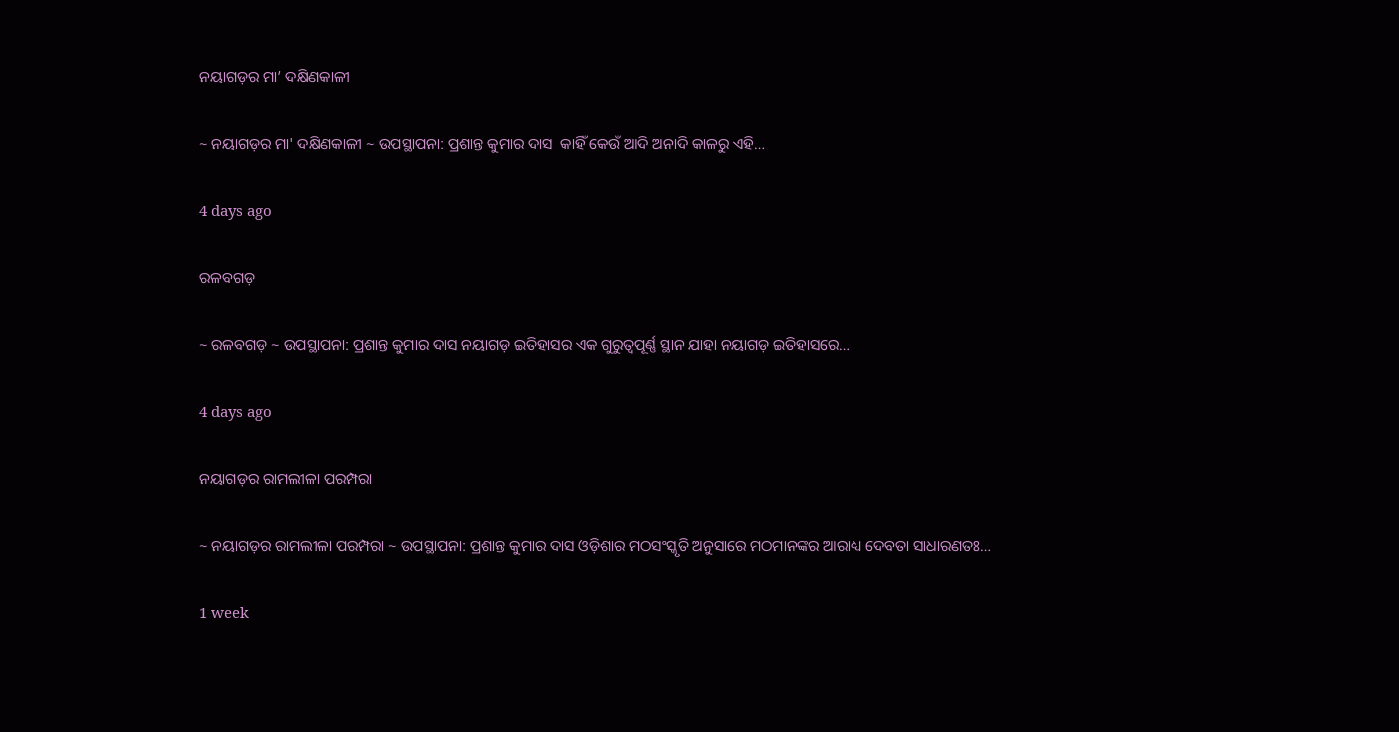ନୟାଗଡ଼ର ମା’ ଦକ୍ଷିଣକାଳୀ

~ ନୟାଗଡ଼ର ମା' ଦକ୍ଷିଣକାଳୀ ~ ଉପସ୍ଥାପନା: ପ୍ରଶାନ୍ତ କୁମାର ଦାସ  କାହିଁ କେଉଁ ଆଦି ଅନାଦି କାଳରୁ ଏହି…

4 days ago

ରଳବଗଡ଼

~ ରଳବଗଡ଼ ~ ଉପସ୍ଥାପନା: ପ୍ରଶାନ୍ତ କୁମାର ଦାସ ନୟାଗଡ଼ ଇତିହାସର ଏକ ଗୁରୁତ୍ୱପୂର୍ଣ୍ଣ ସ୍ଥାନ ଯାହା ନୟାଗଡ଼ ଇତିହାସରେ…

4 days ago

ନୟାଗଡ଼ର ରାମଲୀଳା ପରମ୍ପରା

~ ନୟାଗଡ଼ର ରାମଲୀଳା ପରମ୍ପରା ~ ଉପସ୍ଥାପନା: ପ୍ରଶାନ୍ତ କୁମାର ଦାସ ଓଡ଼ିଶାର ମଠସଂସ୍କୃତି ଅନୁସାରେ ମଠମାନଙ୍କର ଆରାଧ୍ୟ ଦେବତା ସାଧାରଣତଃ…

1 week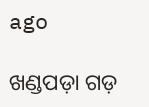ago

ଖଣ୍ଡପଡ଼ା ଗଡ଼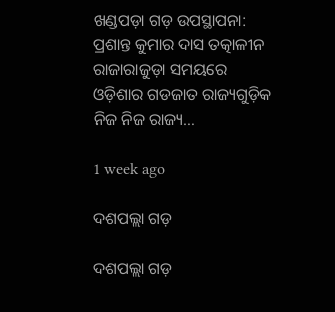ଖଣ୍ଡପଡ଼ା ଗଡ଼ ଉପସ୍ଥାପନା: ପ୍ରଶାନ୍ତ କୁମାର ଦାସ ତତ୍କାଳୀନ ରାଜାରାଜୁଡ଼ା ସମୟରେ ଓଡ଼ିଶାର ଗଡଜାତ ରାଜ୍ୟଗୁଡ଼ିକ ନିଜ ନିଜ ରାଜ୍ୟ…

1 week ago

ଦଶପଲ୍ଲା ଗଡ଼

ଦଶପଲ୍ଲା ଗଡ଼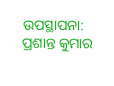ଉପସ୍ଥାପନା: ପ୍ରଶାନ୍ତ କୁମାର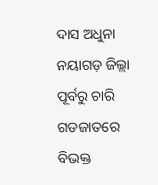ଦାସ ଅଧୁନା ନୟାଗଡ଼ ଜିଲ୍ଲା ପୂର୍ବରୁ ଚାରି ଗଡଜାତରେ ବିଭକ୍ତ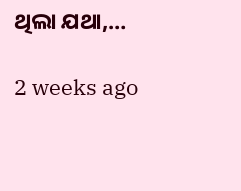ଥିଲା ଯଥା,…

2 weeks ago